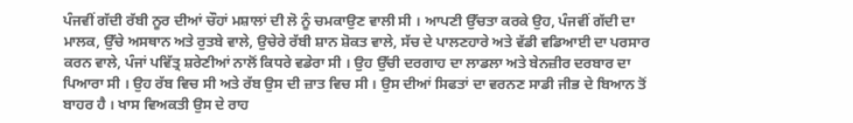ਪੰਜਵੀਂ ਗੱਦੀ ਰੱਬੀ ਨੂਰ ਦੀਆਂ ਚੌਹਾਂ ਮਸ਼ਾਲਾਂ ਦੀ ਲੋ ਨੂੰ ਚਮਕਾਉਣ ਵਾਲੀ ਸੀ । ਆਪਣੀ ਉੱਚਤਾ ਕਰਕੇ ਉਹ, ਪੰਜਵੀਂ ਗੱਦੀ ਦਾ ਮਾਲਕ, ਉੱਚੇ ਅਸਥਾਨ ਅਤੇ ਰੁਤਬੇ ਵਾਲੇ, ਉਚੇਰੇ ਰੱਬੀ ਸ਼ਾਨ ਸ਼ੋਕਤ ਵਾਲੇ, ਸੱਚ ਦੇ ਪਾਲਣਹਾਰੇ ਅਤੇ ਵੱਡੀ ਵਡਿਆਈ ਦਾ ਪਰਸਾਰ ਕਰਨ ਵਾਲੇ, ਪੰਜਾਂ ਪਵਿੱਤ੍ਰ ਸ਼ਰੇਣੀਆਂ ਨਾਲੋਂ ਕਿਧਰੇ ਵਡੇਰਾ ਸੀ । ਉਹ ਉੱਚੀ ਦਰਗਾਹ ਦਾ ਲਾਡਲਾ ਅਤੇ ਬੇਨਜ਼ੀਰ ਦਰਬਾਰ ਦਾ ਪਿਆਰਾ ਸੀ । ਉਹ ਰੱਬ ਵਿਚ ਸੀ ਅਤੇ ਰੱਬ ਉਸ ਦੀ ਜ਼ਾਤ ਵਿਚ ਸੀ । ਉਸ ਦੀਆਂ ਸਿਫਤਾਂ ਦਾ ਵਰਨਣ ਸਾਡੀ ਜੀਭ ਦੇ ਬਿਆਨ ਤੋਂ ਬਾਹਰ ਹੈ । ਖਾਸ ਵਿਅਕਤੀ ਉਸ ਦੇ ਰਾਹ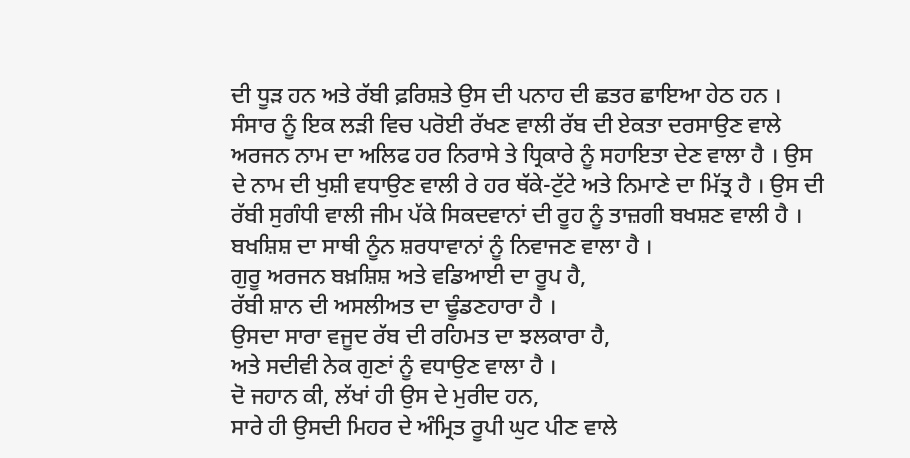ਦੀ ਧੂੜ ਹਨ ਅਤੇ ਰੱਬੀ ਫ਼ਰਿਸ਼ਤੇ ਉਸ ਦੀ ਪਨਾਹ ਦੀ ਛਤਰ ਛਾਇਆ ਹੇਠ ਹਨ । ਸੰਸਾਰ ਨੂੰ ਇਕ ਲੜੀ ਵਿਚ ਪਰੋਈ ਰੱਖਣ ਵਾਲੀ ਰੱਬ ਦੀ ਏਕਤਾ ਦਰਸਾਉਣ ਵਾਲੇ ਅਰਜਨ ਨਾਮ ਦਾ ਅਲਿਫ ਹਰ ਨਿਰਾਸੇ ਤੇ ਧ੍ਰਿਕਾਰੇ ਨੂੰ ਸਹਾਇਤਾ ਦੇਣ ਵਾਲਾ ਹੈ । ਉਸ ਦੇ ਨਾਮ ਦੀ ਖੁਸ਼ੀ ਵਧਾਉਣ ਵਾਲੀ ਰੇ ਹਰ ਥੱਕੇ-ਟੁੱਟੇ ਅਤੇ ਨਿਮਾਣੇ ਦਾ ਮਿੱਤ੍ਰ ਹੈ । ਉਸ ਦੀ ਰੱਬੀ ਸੁਗੰਧੀ ਵਾਲੀ ਜੀਮ ਪੱਕੇ ਸਿਕਦਵਾਨਾਂ ਦੀ ਰੂਹ ਨੂੰ ਤਾਜ਼ਗੀ ਬਖਸ਼ਣ ਵਾਲੀ ਹੈ । ਬਖਸ਼ਿਸ਼ ਦਾ ਸਾਥੀ ਨੂੰਨ ਸ਼ਰਧਾਵਾਨਾਂ ਨੂੰ ਨਿਵਾਜਣ ਵਾਲਾ ਹੈ ।
ਗੁਰੂ ਅਰਜਨ ਬਖ਼ਸ਼ਿਸ਼ ਅਤੇ ਵਡਿਆਈ ਦਾ ਰੂਪ ਹੈ,
ਰੱਬੀ ਸ਼ਾਨ ਦੀ ਅਸਲੀਅਤ ਦਾ ਢੂੰਡਣਹਾਰਾ ਹੈ ।
ਉਸਦਾ ਸਾਰਾ ਵਜੂਦ ਰੱਬ ਦੀ ਰਹਿਮਤ ਦਾ ਝਲਕਾਰਾ ਹੈ,
ਅਤੇ ਸਦੀਵੀ ਨੇਕ ਗੁਣਾਂ ਨੂੰ ਵਧਾਉਣ ਵਾਲਾ ਹੈ ।
ਦੋ ਜਹਾਨ ਕੀ, ਲੱਖਾਂ ਹੀ ਉਸ ਦੇ ਮੁਰੀਦ ਹਨ,
ਸਾਰੇ ਹੀ ਉਸਦੀ ਮਿਹਰ ਦੇ ਅੰਮ੍ਰਿਤ ਰੂਪੀ ਘੁਟ ਪੀਣ ਵਾਲੇ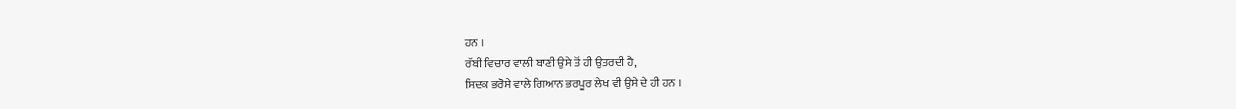ਹਨ ।
ਰੱਬੀ ਵਿਚਾਰ ਵਾਲੀ ਬਾਣੀ ਉਸੇ ਤੋਂ ਹੀ ਉਤਰਦੀ ਹੈ,
ਸਿਦਕ ਭਰੋਸੇ ਵਾਲੇ ਗਿਆਨ ਭਰਪੂਰ ਲੇਖ ਵੀ ਉਸੇ ਦੇ ਹੀ ਹਨ ।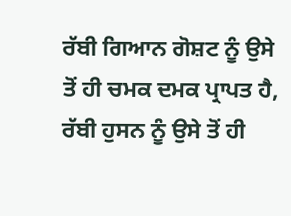ਰੱਬੀ ਗਿਆਨ ਗੋਸ਼ਟ ਨੂੰ ਉਸੇ ਤੋਂ ਹੀ ਚਮਕ ਦਮਕ ਪ੍ਰਾਪਤ ਹੈ,
ਰੱਬੀ ਹੁਸਨ ਨੂੰ ਉਸੇ ਤੋਂ ਹੀ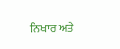ਨਿਖਾਰ ਅਤੇ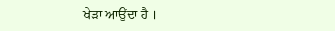ਖੇੜਾ ਆਉਂਦਾ ਹੈ ।